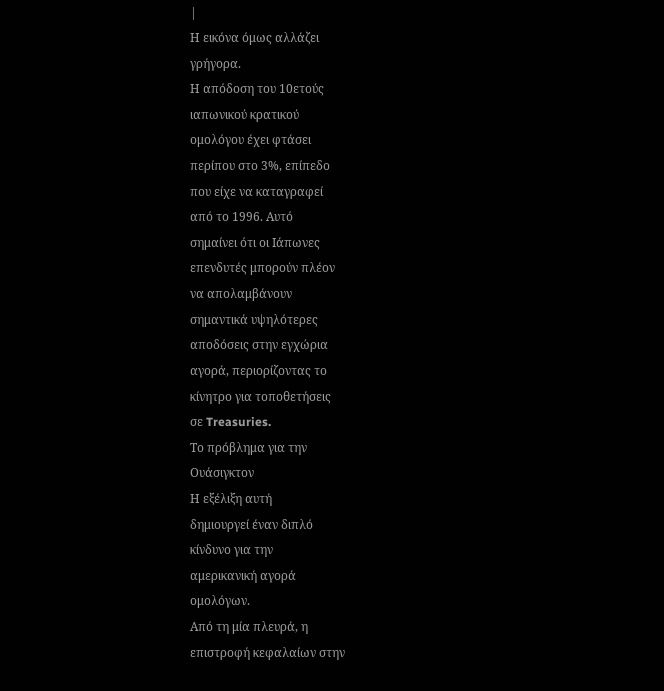|
Η εικόνα όμως αλλάζει
γρήγορα.
Η απόδοση του 10ετούς
ιαπωνικού κρατικού
ομολόγου έχει φτάσει
περίπου στο 3%, επίπεδο
που είχε να καταγραφεί
από το 1996. Αυτό
σημαίνει ότι οι Ιάπωνες
επενδυτές μπορούν πλέον
να απολαμβάνουν
σημαντικά υψηλότερες
αποδόσεις στην εγχώρια
αγορά, περιορίζοντας το
κίνητρο για τοποθετήσεις
σε Treasuries.
Το πρόβλημα για την
Ουάσιγκτον
Η εξέλιξη αυτή
δημιουργεί έναν διπλό
κίνδυνο για την
αμερικανική αγορά
ομολόγων.
Από τη μία πλευρά, η
επιστροφή κεφαλαίων στην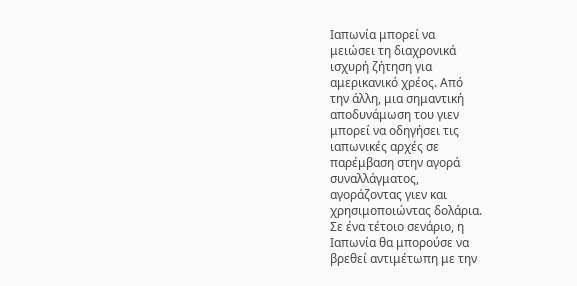Ιαπωνία μπορεί να
μειώσει τη διαχρονικά
ισχυρή ζήτηση για
αμερικανικό χρέος. Από
την άλλη, μια σημαντική
αποδυνάμωση του γιεν
μπορεί να οδηγήσει τις
ιαπωνικές αρχές σε
παρέμβαση στην αγορά
συναλλάγματος,
αγοράζοντας γιεν και
χρησιμοποιώντας δολάρια.
Σε ένα τέτοιο σενάριο, η
Ιαπωνία θα μπορούσε να
βρεθεί αντιμέτωπη με την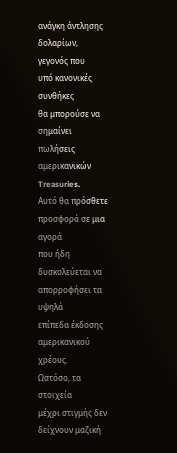ανάγκη άντλησης
δολαρίων, γεγονός που
υπό κανονικές συνθήκες
θα μπορούσε να σημαίνει
πωλήσεις αμερικανικών
Treasuries.
Αυτό θα πρόσθετε
προσφορά σε μια αγορά
που ήδη δυσκολεύεται να
απορροφήσει τα υψηλά
επίπεδα έκδοσης
αμερικανικού χρέους.
Ωστόσο, τα στοιχεία
μέχρι στιγμής δεν
δείχνουν μαζική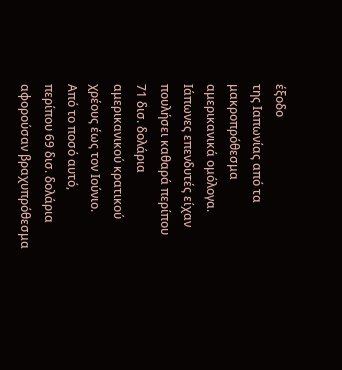έξοδο
της Ιαπωνίας από τα
μακροπρόθεσμα
αμερικανικά ομόλογα.
Ιάπωνες επενδυτές είχαν
πουλήσει καθαρά περίπου
71 δισ. δολάρια
αμερικανικού κρατικού
χρέους έως τον Ιούνιο.
Από το ποσό αυτό,
περίπου 69 δισ. δολάρια
αφορούσαν βραχυπρόθεσμα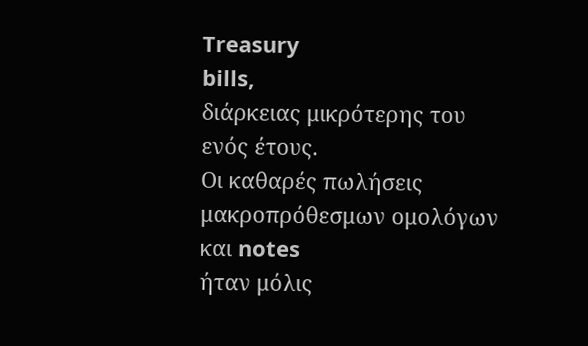Treasury
bills,
διάρκειας μικρότερης του
ενός έτους.
Οι καθαρές πωλήσεις
μακροπρόθεσμων ομολόγων
και notes
ήταν μόλις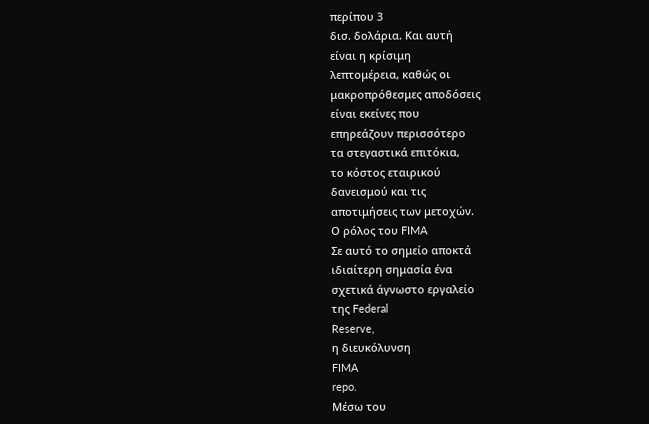περίπου 3
δισ. δολάρια. Και αυτή
είναι η κρίσιμη
λεπτομέρεια, καθώς οι
μακροπρόθεσμες αποδόσεις
είναι εκείνες που
επηρεάζουν περισσότερο
τα στεγαστικά επιτόκια,
το κόστος εταιρικού
δανεισμού και τις
αποτιμήσεις των μετοχών.
Ο ρόλος του FIMA
Σε αυτό το σημείο αποκτά
ιδιαίτερη σημασία ένα
σχετικά άγνωστο εργαλείο
της Federal
Reserve,
η διευκόλυνση
FIMA
repo.
Μέσω του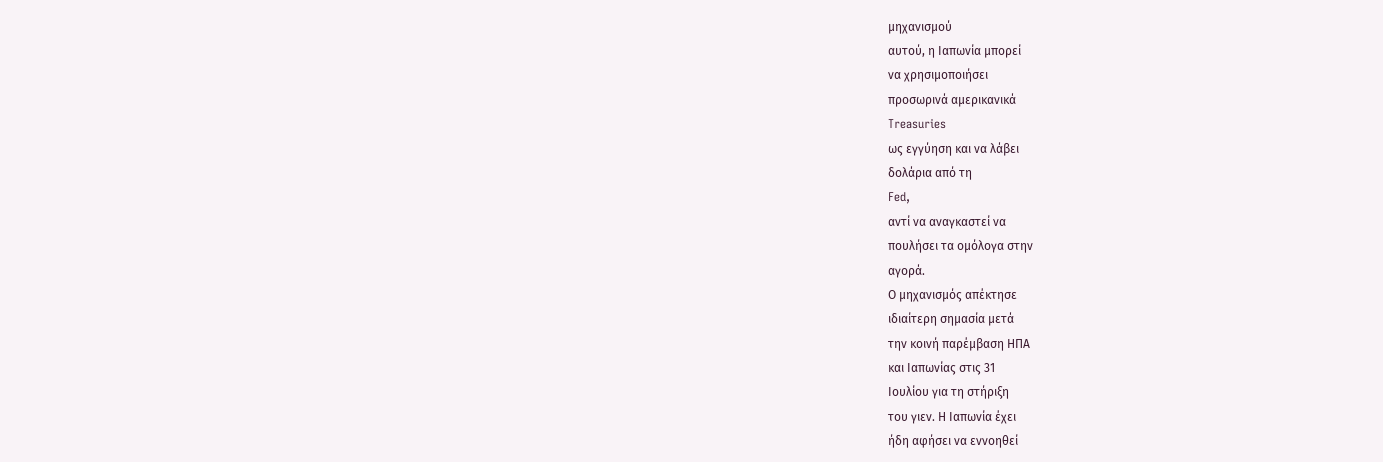μηχανισμού
αυτού, η Ιαπωνία μπορεί
να χρησιμοποιήσει
προσωρινά αμερικανικά
Treasuries
ως εγγύηση και να λάβει
δολάρια από τη
Fed,
αντί να αναγκαστεί να
πουλήσει τα ομόλογα στην
αγορά.
Ο μηχανισμός απέκτησε
ιδιαίτερη σημασία μετά
την κοινή παρέμβαση ΗΠΑ
και Ιαπωνίας στις 31
Ιουλίου για τη στήριξη
του γιεν. Η Ιαπωνία έχει
ήδη αφήσει να εννοηθεί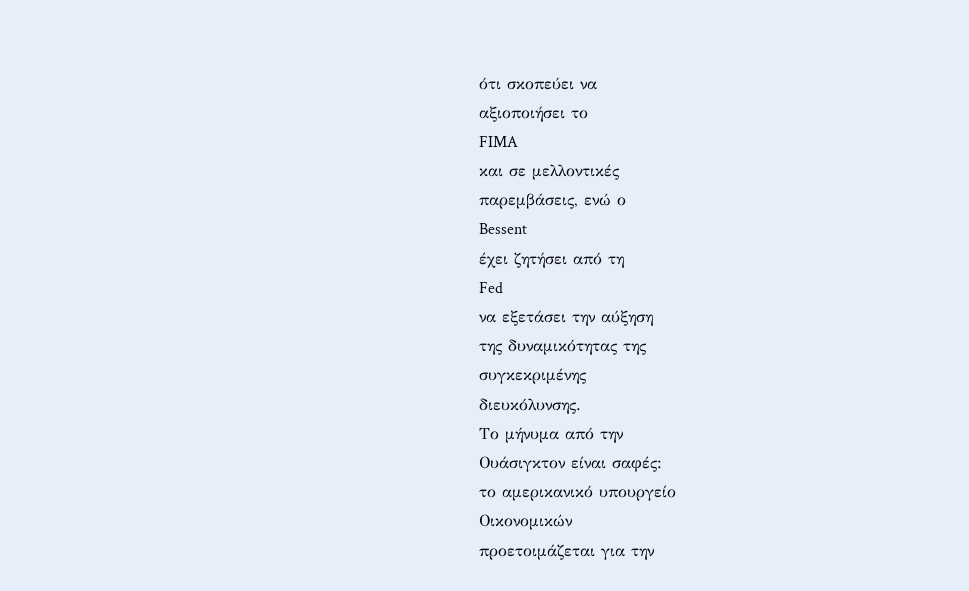ότι σκοπεύει να
αξιοποιήσει το
FIMA
και σε μελλοντικές
παρεμβάσεις, ενώ ο
Bessent
έχει ζητήσει από τη
Fed
να εξετάσει την αύξηση
της δυναμικότητας της
συγκεκριμένης
διευκόλυνσης.
Το μήνυμα από την
Ουάσιγκτον είναι σαφές:
το αμερικανικό υπουργείο
Οικονομικών
προετοιμάζεται για την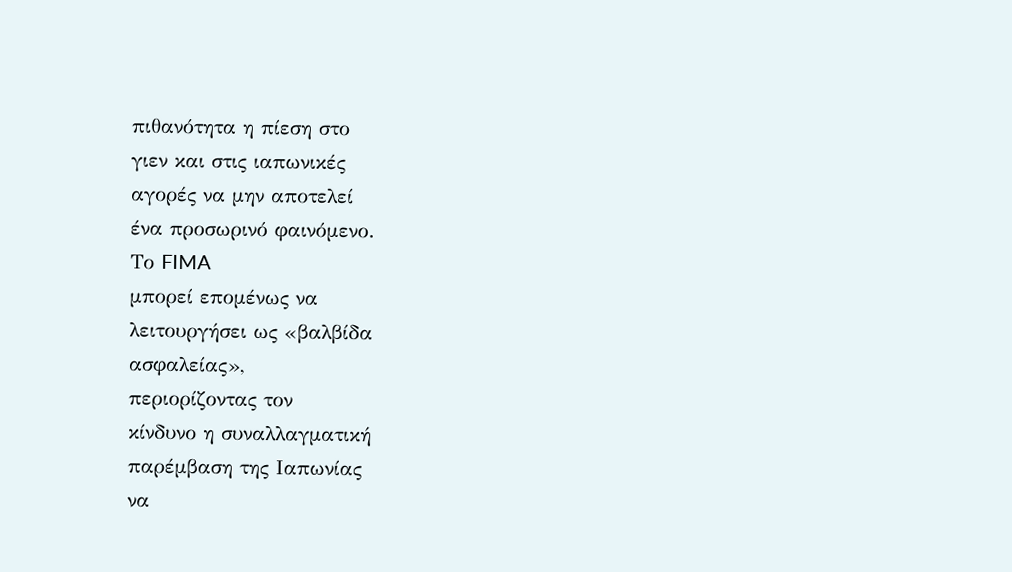πιθανότητα η πίεση στο
γιεν και στις ιαπωνικές
αγορές να μην αποτελεί
ένα προσωρινό φαινόμενο.
Το FIMA
μπορεί επομένως να
λειτουργήσει ως «βαλβίδα
ασφαλείας»,
περιορίζοντας τον
κίνδυνο η συναλλαγματική
παρέμβαση της Ιαπωνίας
να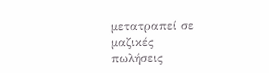μετατραπεί σε μαζικές
πωλήσεις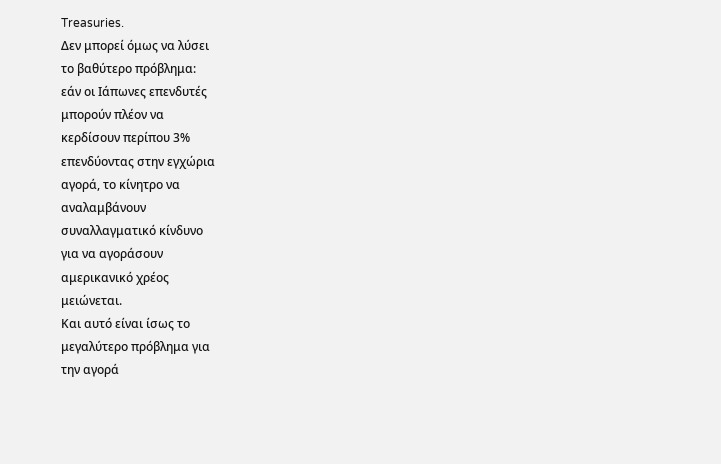Treasuries.
Δεν μπορεί όμως να λύσει
το βαθύτερο πρόβλημα:
εάν οι Ιάπωνες επενδυτές
μπορούν πλέον να
κερδίσουν περίπου 3%
επενδύοντας στην εγχώρια
αγορά, το κίνητρο να
αναλαμβάνουν
συναλλαγματικό κίνδυνο
για να αγοράσουν
αμερικανικό χρέος
μειώνεται.
Και αυτό είναι ίσως το
μεγαλύτερο πρόβλημα για
την αγορά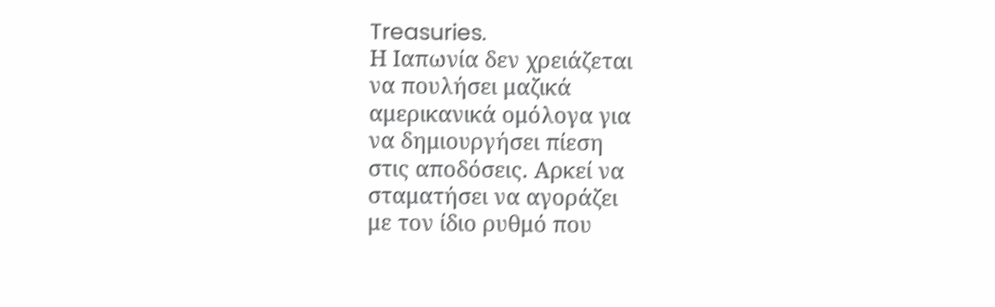Treasuries.
Η Ιαπωνία δεν χρειάζεται
να πουλήσει μαζικά
αμερικανικά ομόλογα για
να δημιουργήσει πίεση
στις αποδόσεις. Αρκεί να
σταματήσει να αγοράζει
με τον ίδιο ρυθμό που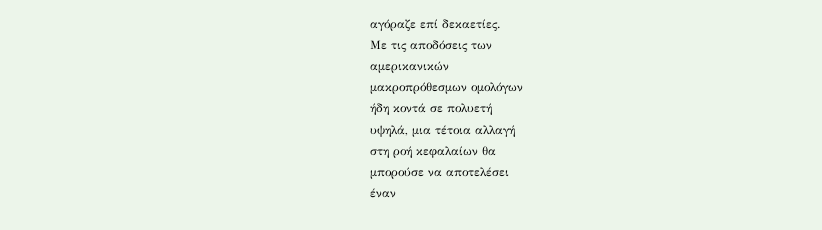αγόραζε επί δεκαετίες.
Με τις αποδόσεις των
αμερικανικών
μακροπρόθεσμων ομολόγων
ήδη κοντά σε πολυετή
υψηλά, μια τέτοια αλλαγή
στη ροή κεφαλαίων θα
μπορούσε να αποτελέσει
έναν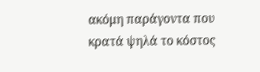ακόμη παράγοντα που
κρατά ψηλά το κόστος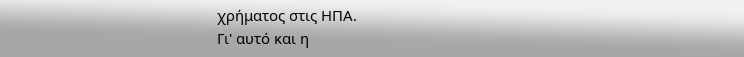χρήματος στις ΗΠΑ.
Γι' αυτό και η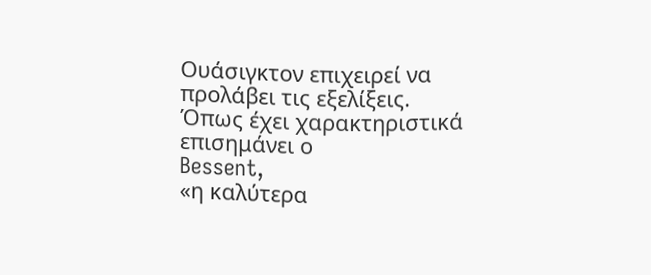Ουάσιγκτον επιχειρεί να
προλάβει τις εξελίξεις.
Όπως έχει χαρακτηριστικά
επισημάνει ο
Bessent,
«η καλύτερα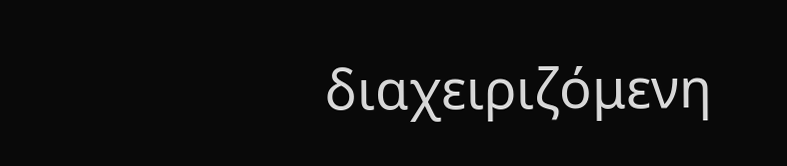διαχειριζόμενη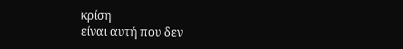κρίση
είναι αυτή που δεν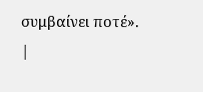συμβαίνει ποτέ».
|